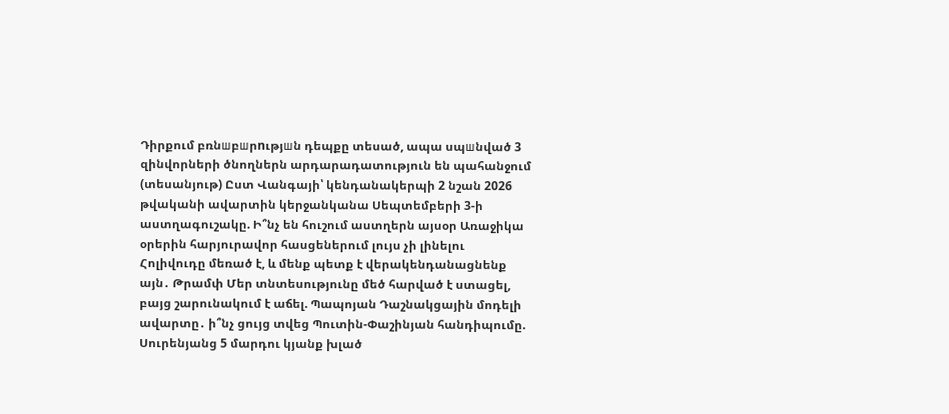Դիրքում բռնшբшրnւթյшն դեպքը տեսած, ապա սպшնված 3 զինվորների ծնողներն արդարադատություն են պահանջում (տեսանյութ) Ըստ Վանգայի՝ կենդանակերպի 2 նշան 2026 թվականի ավարտին կերջանկանա Սեպտեմբերի 3-ի աստղագուշակը. Ի՞նչ են հուշում աստղերն այսօր Առաջիկա օրերին հարյուրավոր հասցեներում լույս չի լինելու Հոլիվուդը մեռած է, և մենք պետք է վերակենդանացնենք այն․ Թրամփ Մեր տնտեսությունը մեծ հարված է ստացել, բայց շարունակում է աճել. Պապոյան Դաշնակցային մոդելի ավարտը․ ի՞նչ ցույց տվեց Պուտին-Փաշինյան հանդիպումը. Սուրենյանց 5 մարդու կյանք խլած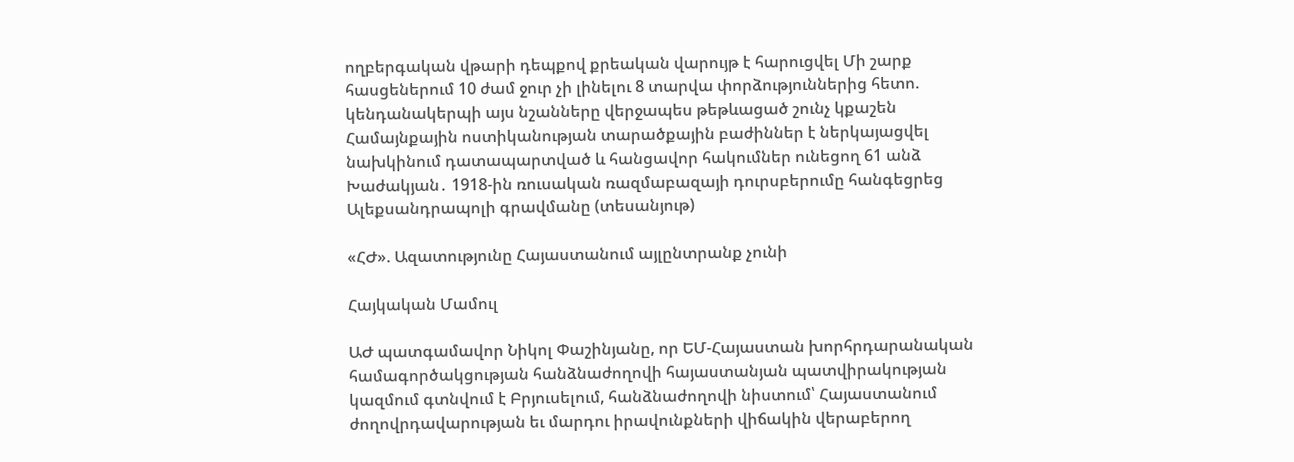ողբերգական վթարի դեպքով քրեական վարույթ է հարուցվել Մի շարք հասցեներում 10 ժամ ջուր չի լինելու 8 տարվա փորձություններից հետո. կենդանակերպի այս նշանները վերջապես թեթևացած շունչ կքաշեն Համայնքային ոստիկանության տարածքային բաժիններ է ներկայացվել նախկինում դատապարտված և հանցավոր հակումներ ունեցող 61 անձ Խաժակյան․ 1918-ին ռուսական ռազմաբազայի դուրսբերումը հանգեցրեց Ալեքսանդրապոլի գրավմանը (տեսանյութ)

«ՀԺ». Ազատությունը Հայաստանում այլընտրանք չունի

Հայկական Մամուլ

ԱԺ պատգամավոր Նիկոլ Փաշինյանը, որ ԵՄ-Հայաստան խորհրդարանական համագործակցության հանձնաժողովի հայաստանյան պատվիրակության կազմում գտնվում է Բրյուսելում, հանձնաժողովի նիստում՝ Հայաստանում ժողովրդավարության եւ մարդու իրավունքների վիճակին վերաբերող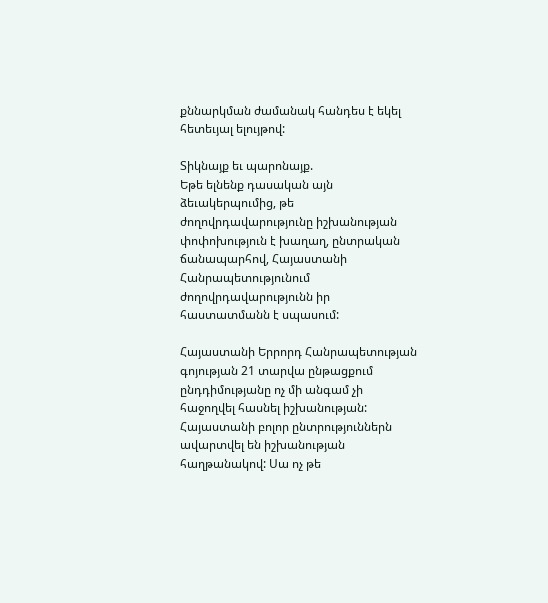քննարկման ժամանակ հանդես է եկել հետեւյալ ելույթով:

Տիկնայք եւ պարոնայք.
Եթե ելնենք դասական այն ձեւակերպումից, թե ժողովրդավարությունը իշխանության փոփոխություն է խաղաղ, ընտրական ճանապարհով, Հայաստանի Հանրապետությունում ժողովրդավարությունն իր հաստատմանն է սպասում:

Հայաստանի Երրորդ Հանրապետության գոյության 21 տարվա ընթացքում ընդդիմությանը ոչ մի անգամ չի հաջողվել հասնել իշխանության: Հայաստանի բոլոր ընտրություններն ավարտվել են իշխանության հաղթանակով: Սա ոչ թե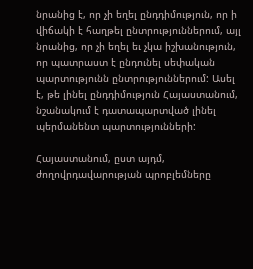նրանից է, որ չի եղել ընդդիմություն, որ ի վիճակի է հաղթել ընտրություններում, այլ նրանից, որ չի եղել եւ չկա իշխանություն, որ պատրաստ է ընդունել սեփական պարտությունն ընտրություններում: Ասել է, թե լինել ընդդիմություն Հայաստանում, նշանակում է դատապարտված լինել պերմանենտ պարտությունների:

Հայաստանում, ըստ այդմ, ժողովրդավարության պրոբլեմները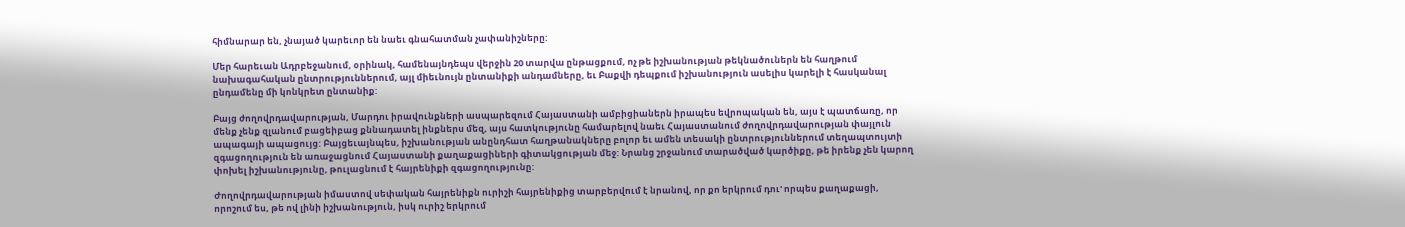հիմնարար են, չնայած կարեւոր են նաեւ գնահատման չափանիշները:

Մեր հարեւան Ադրբեջանում, օրինակ, համենայնդեպս վերջին 20 տարվա ընթացքում, ոչ թե իշխանության թեկնածուներն են հաղթում նախագահական ընտրություններում, այլ միեւնույն ընտանիքի անդամները, եւ Բաքվի դեպքում իշխանություն ասելիս կարելի է հասկանալ ընդամենը մի կոնկրետ ընտանիք:

Բայց ժողովրդավարության, Մարդու իրավունքների ասպարեզում Հայաստանի ամբիցիաներն իրապես եվրոպական են, այս է պատճառը, որ մենք չենք զլանում բացեիբաց քննադատել ինքներս մեզ, այս հատկությունը համարելով նաեւ Հայաստանում ժողովրդավարության փայլուն ապագայի ապացույց: Բայցեւայնպես, իշխանության անընդհատ հաղթանակները բոլոր եւ ամեն տեսակի ընտրություններում տեղապտույտի զգացողություն են առաջացնում Հայաստանի քաղաքացիների գիտակցության մեջ: Նրանց շրջանում տարածված կարծիքը, թե իրենք չեն կարող փոխել իշխանությունը, թուլացնում է հայրենիքի զգացողությունը:

Ժողովրդավարության իմաստով սեփական հայրենիքն ուրիշի հայրենիքից տարբերվում է նրանով, որ քո երկրում դու' որպես քաղաքացի, որոշում ես, թե ով լինի իշխանություն, իսկ ուրիշ երկրում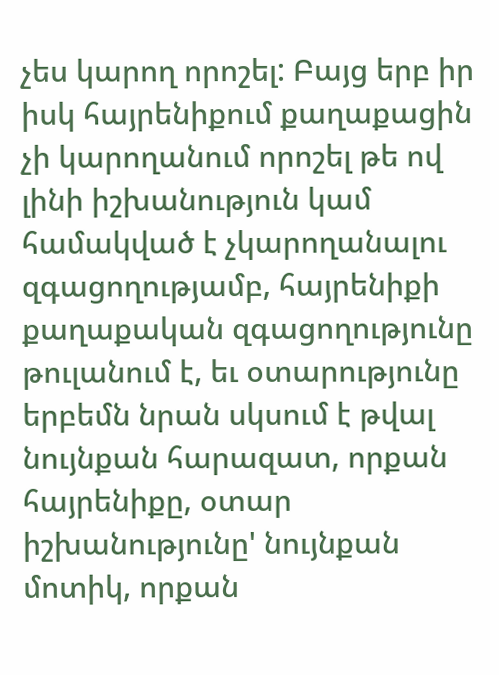չես կարող որոշել: Բայց երբ իր իսկ հայրենիքում քաղաքացին չի կարողանում որոշել թե ով լինի իշխանություն կամ համակված է չկարողանալու զգացողությամբ, հայրենիքի քաղաքական զգացողությունը թուլանում է, եւ օտարությունը երբեմն նրան սկսում է թվալ նույնքան հարազատ, որքան հայրենիքը, օտար իշխանությունը' նույնքան մոտիկ, որքան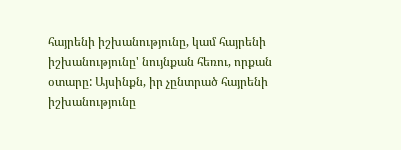հայրենի իշխանությունը, կամ հայրենի իշխանությունը' նույնքան հեռու, որքան օտարը: Այսինքն, իր չընտրած հայրենի իշխանությունը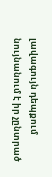լավագույն դեպքում նույնանում է իր չընտրած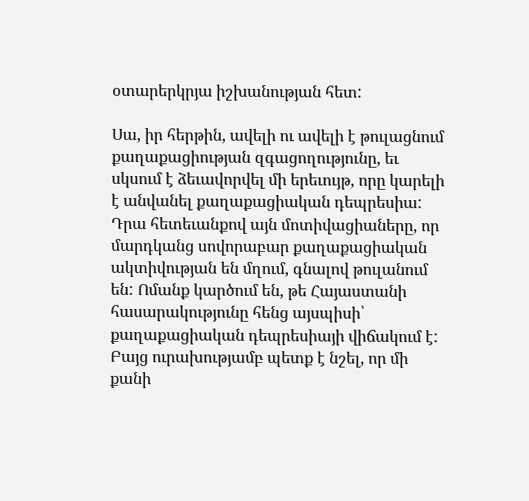օտարերկրյա իշխանության հետ:

Սա, իր հերթին, ավելի ու ավելի է թուլացնում քաղաքացիության զգացողությունը, եւ սկսում է ձեւավորվել մի երեւույթ, որը կարելի է անվանել քաղաքացիական դեպրեսիա: Դրա հետեւանքով այն մոտիվացիաները, որ մարդկանց սովորաբար քաղաքացիական ակտիվության են մղում, գնալով թուլանում են: Ոմանք կարծում են, թե Հայաստանի հասարակությունը հենց այսպիսի՝ քաղաքացիական դեպրեսիայի վիճակում է: Բայց ուրախությամբ պետք է նշել, որ մի քանի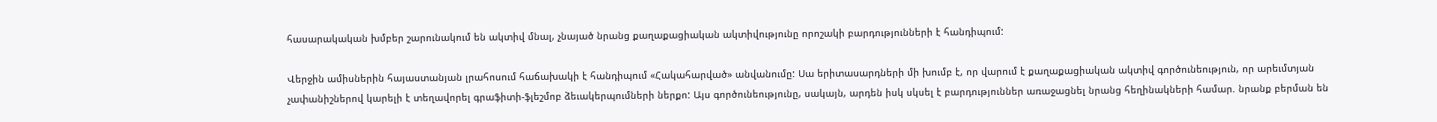հասարակական խմբեր շարունակում են ակտիվ մնալ, չնայած նրանց քաղաքացիական ակտիվությունը որոշակի բարդությունների է հանդիպում:

Վերջին ամիսներին հայաստանյան լրահոսում հաճախակի է հանդիպում «Հակահարված» անվանումը: Սա երիտասարդների մի խումբ է, որ վարում է քաղաքացիական ակտիվ գործունեություն, որ արեւմտյան չափանիշներով կարելի է տեղավորել գրաֆիտի-ֆլեշմոբ ձեւակերպումների ներքո: Այս գործունեությունը, սակայն, արդեն իսկ սկսել է բարդություններ առաջացնել նրանց հեղինակների համար. նրանք բերման են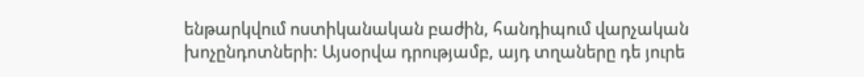ենթարկվում ոստիկանական բաժին, հանդիպում վարչական խոչընդոտների: Այսօրվա դրությամբ, այդ տղաները դե յուրե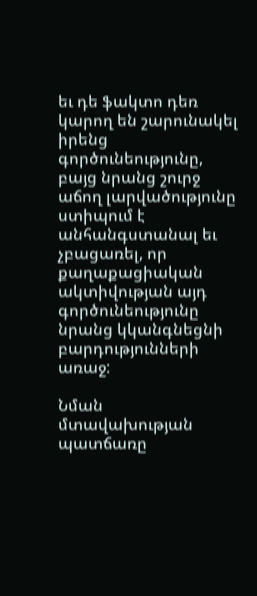եւ դե ֆակտո դեռ կարող են շարունակել իրենց գործունեությունը, բայց նրանց շուրջ աճող լարվածությունը ստիպում է անհանգստանալ եւ չբացառել, որ քաղաքացիական ակտիվության այդ գործունեությունը նրանց կկանգնեցնի բարդությունների առաջ:

Նման մտավախության պատճառը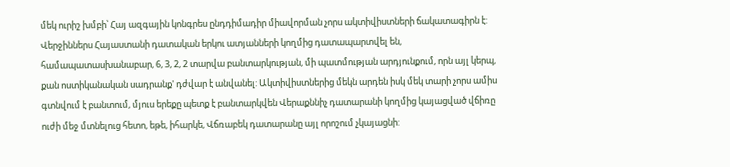մեկ ուրիշ խմբի՝ Հայ ազգային կոնգրես ընդդիմադիր միավորման չորս ակտիվիստների ճակատագիրն է: Վերջիններս Հայաստանի դատական երկու ատյանների կողմից դատապարտվել են, համապատասխանաբար, 6, 3, 2, 2 տարվա բանտարկության, մի պատմության արդյունքում, որն այլ կերպ, քան ոստիկանական սադրանք' դժվար է անվանել: Ակտիվիստներից մեկն արդեն իսկ մեկ տարի չորս ամիս գտնվում է բանտում, մյուս երեքը պետք է բանտարկվեն Վերաքննիչ դատարանի կողմից կայացված վճիռը ուժի մեջ մտնելուց հետո, եթե, իհարկե, Վճռաբեկ դատարանը այլ որոշում չկայացնի: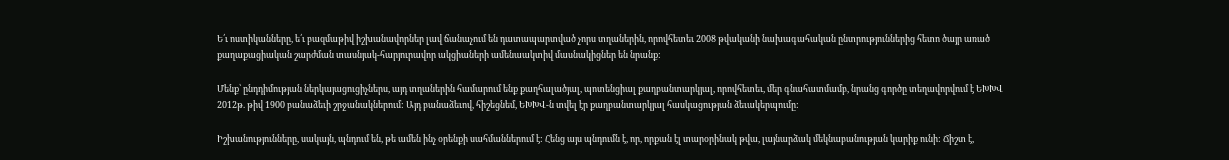Ե՛ւ ոստիկանները, ե՛ւ բազմաթիվ իշխանավորներ լավ ճանաչում են դատապարտված չորս տղաներին, որովհետեւ 2008 թվականի նախագահական ընտրություններից հետո ծայր առած քաղաքացիական շարժման տասնյակ-հարյուրավոր ակցիաների ամենաակտիվ մասնակիցներ են նրանք:

Մենք՝ ընդդիմության ներկայացուցիչներս, այդ տղաներին համարում ենք քաղհալածյալ, պոտենցիալ քաղբանտարկյալ, որովհետեւ, մեր գնահատմամբ, նրանց գործը տեղավորվում է ԵԽԽՎ 2012թ. թիվ 1900 բանաձեւի շրջանակներում: Այդ բանաձեւով, հիշեցնեմ, ԵԽԽՎ-ն տվել էր քաղբանտարկյալ հասկացության ձեւակերպումը:

Իշխանությունները, սակայն, պնդում են, թե ամեն ինչ օրենքի սահմաններում է: Հենց այս պնդումն է, որ, որքան էլ տարօրինակ թվա, լայնարձակ մեկնաբանության կարիք ունի: Ճիշտ է,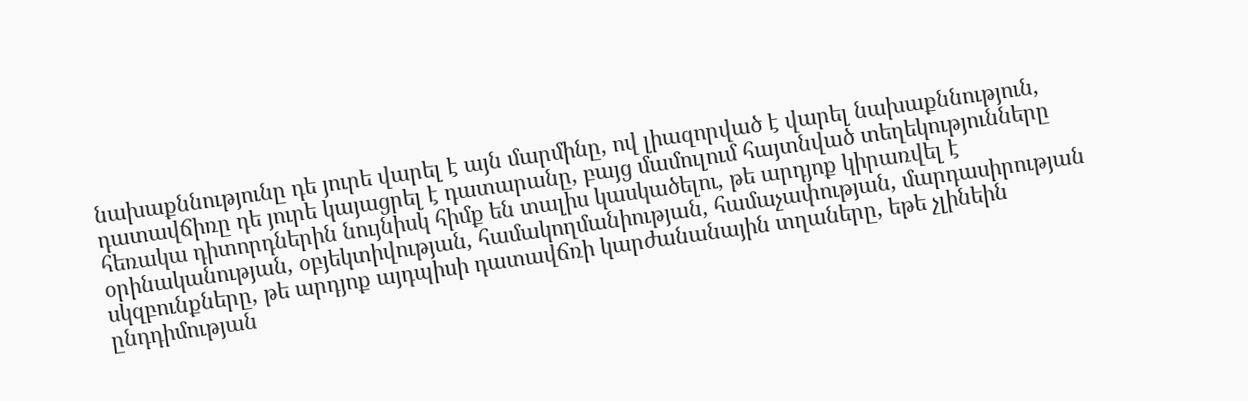նախաքննությունը դե յուրե վարել է այն մարմինը, ով լիազորված է վարել նախաքննություն, դատավճիռը դե յուրե կայացրել է դատարանը, բայց մամուլում հայտնված տեղեկությունները հեռակա դիտորդներին նույնիսկ հիմք են տալիս կասկածելու, թե արդյոք կիրառվել է օրինականության, օբյեկտիվության, համակողմանիության, համաչափության, մարդասիրության սկզբունքները, թե արդյոք այդպիսի դատավճռի կարժանանային տղաները, եթե չլինեին ընդդիմության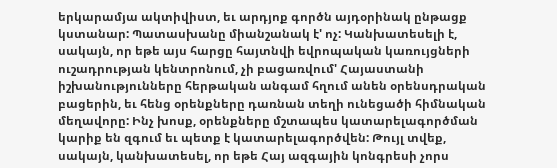երկարամյա ակտիվիստ, եւ արդյոք գործն այդօրինակ ընթացք կստանար: Պատասխանը միանշանակ է' ոչ: Կանխատեսելի է, սակայն, որ եթե այս հարցը հայտնվի եվրոպական կառույցների ուշադրության կենտրոնում, չի բացառվում' Հայաստանի իշխանությունները հերթական անգամ հղում անեն օրենսդրական բացերին, եւ հենց օրենքները դառնան տեղի ունեցածի հիմնական մեղավորը: Ինչ խոսք, օրենքները մշտապես կատարելագործման կարիք են զգում եւ պետք է կատարելագործվեն: Թույլ տվեք, սակայն, կանխատեսել, որ եթե Հայ ազգային կոնգրեսի չորս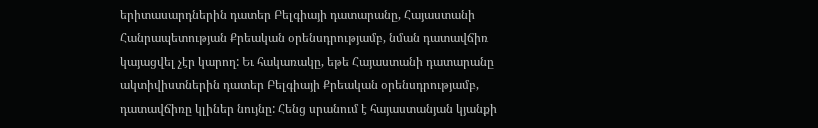երիտասարդներին դատեր Բելգիայի դատարանը, Հայաստանի Հանրապետության Քրեական օրենսդրությամբ, նման դատավճիռ կայացվել չէր կարող: Եւ հակառակը, եթե Հայաստանի դատարանը ակտիվիստներին դատեր Բելգիայի Քրեական օրենսդրությամբ, դատավճիռը կլիներ նույնը: Հենց սրանում է հայաստանյան կյանքի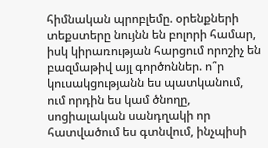հիմնական պրոբլեմը. օրենքների տեքստերը նույնն են բոլորի համար, իսկ կիրառության հարցում որոշիչ են բազմաթիվ այլ գործոններ. ո՞ր կուսակցությանն ես պատկանում, ում որդին ես կամ ծնողը, սոցիալական սանդղակի որ հատվածում ես գտնվում, ինչպիսի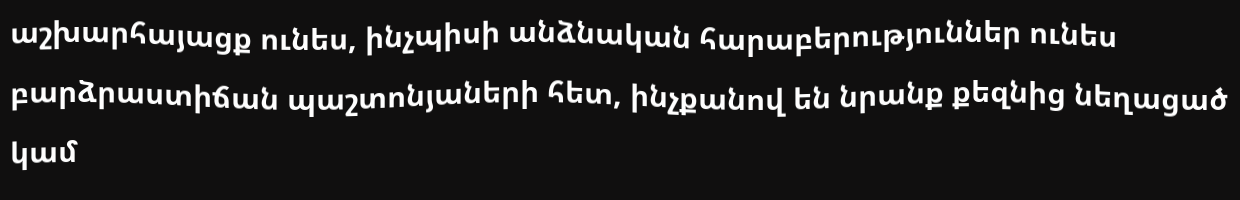աշխարհայացք ունես, ինչպիսի անձնական հարաբերություններ ունես բարձրաստիճան պաշտոնյաների հետ, ինչքանով են նրանք քեզնից նեղացած կամ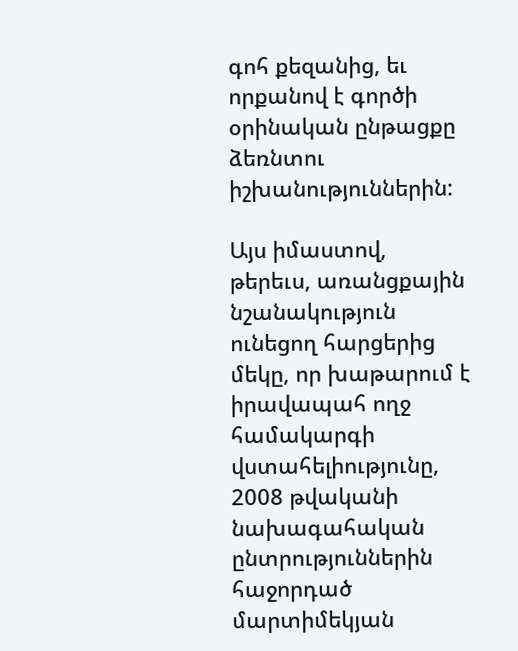գոհ քեզանից, եւ որքանով է գործի օրինական ընթացքը ձեռնտու իշխանություններին:

Այս իմաստով, թերեւս, առանցքային նշանակություն ունեցող հարցերից մեկը, որ խաթարում է իրավապահ ողջ համակարգի վստահելիությունը, 2008 թվականի նախագահական ընտրություններին հաջորդած մարտիմեկյան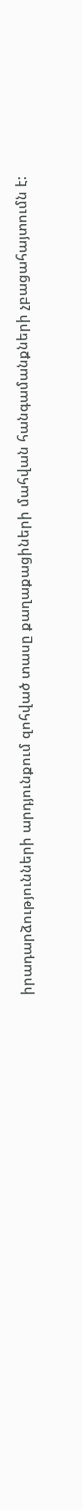իրադարձությունների արդյունքում զոհված տասը քաղաքացիների մահվան հանգամանքների չբացահայտումն է: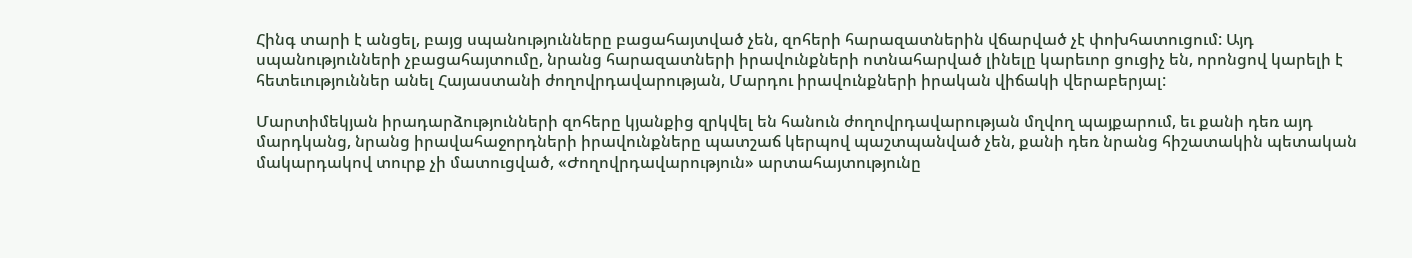Հինգ տարի է անցել, բայց սպանությունները բացահայտված չեն, զոհերի հարազատներին վճարված չէ փոխհատուցում: Այդ սպանությունների չբացահայտումը, նրանց հարազատների իրավունքների ոտնահարված լինելը կարեւոր ցուցիչ են, որոնցով կարելի է հետեւություններ անել Հայաստանի ժողովրդավարության, Մարդու իրավունքների իրական վիճակի վերաբերյալ:

Մարտիմեկյան իրադարձությունների զոհերը կյանքից զրկվել են հանուն ժողովրդավարության մղվող պայքարում, եւ քանի դեռ այդ մարդկանց, նրանց իրավահաջորդների իրավունքները պատշաճ կերպով պաշտպանված չեն, քանի դեռ նրանց հիշատակին պետական մակարդակով տուրք չի մատուցված, «Ժողովրդավարություն» արտահայտությունը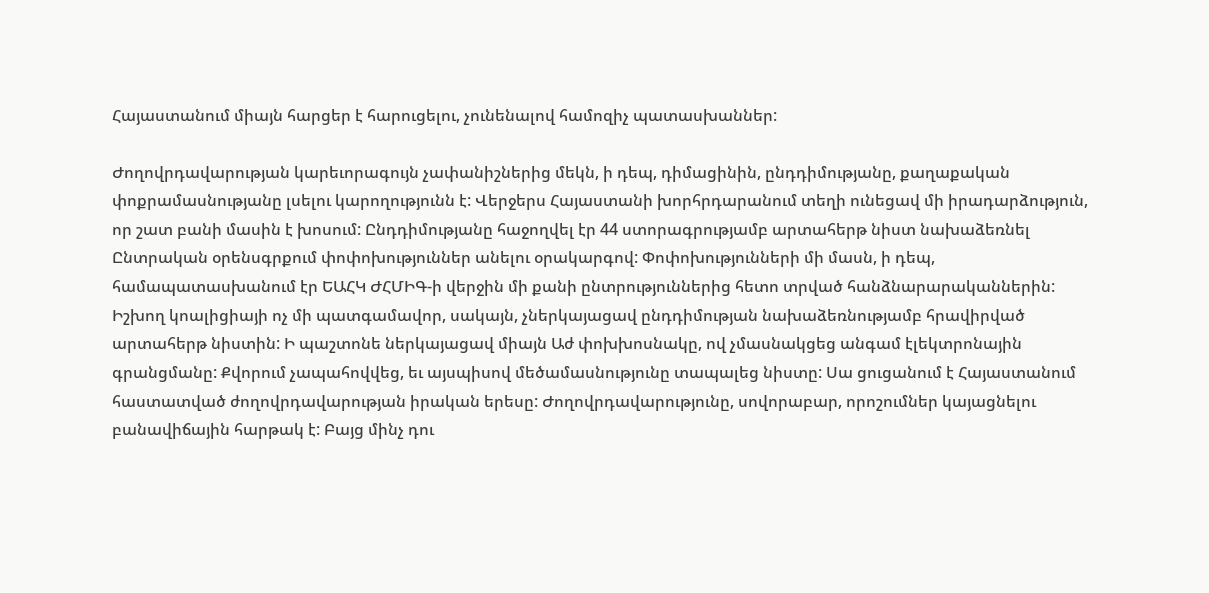Հայաստանում միայն հարցեր է հարուցելու, չունենալով համոզիչ պատասխաններ:

Ժողովրդավարության կարեւորագույն չափանիշներից մեկն, ի դեպ, դիմացինին, ընդդիմությանը, քաղաքական փոքրամասնությանը լսելու կարողությունն է: Վերջերս Հայաստանի խորհրդարանում տեղի ունեցավ մի իրադարձություն, որ շատ բանի մասին է խոսում: Ընդդիմությանը հաջողվել էր 44 ստորագրությամբ արտահերթ նիստ նախաձեռնել Ընտրական օրենսգրքում փոփոխություններ անելու օրակարգով: Փոփոխությունների մի մասն, ի դեպ, համապատասխանում էր ԵԱՀԿ ԺՀՄԻԳ-ի վերջին մի քանի ընտրություններից հետո տրված հանձնարարականներին: Իշխող կոալիցիայի ոչ մի պատգամավոր, սակայն, չներկայացավ ընդդիմության նախաձեռնությամբ հրավիրված արտահերթ նիստին: Ի պաշտոնե ներկայացավ միայն Աժ փոխխոսնակը, ով չմասնակցեց անգամ էլեկտրոնային գրանցմանը: Քվորում չապահովվեց, եւ այսպիսով մեծամասնությունը տապալեց նիստը: Սա ցուցանում է Հայաստանում հաստատված ժողովրդավարության իրական երեսը: Ժողովրդավարությունը, սովորաբար, որոշումներ կայացնելու բանավիճային հարթակ է: Բայց մինչ դու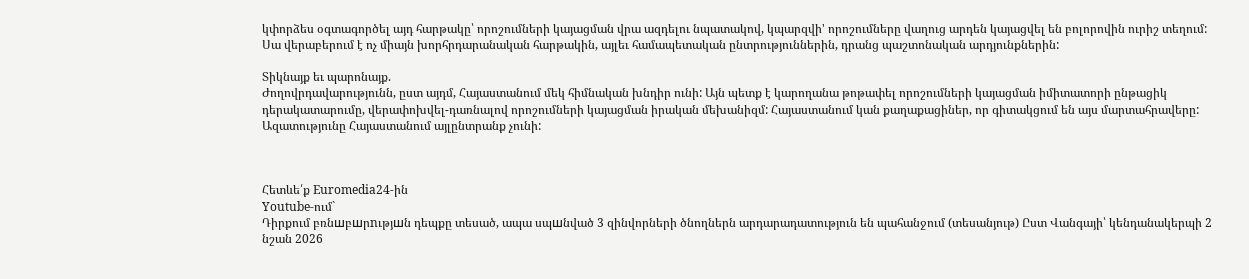կփորձես օգտագործել այդ հարթակը՝ որոշումների կայացման վրա ազդելու նպատակով, կպարզվի' որոշումները վաղուց արդեն կայացվել են բոլորովին ուրիշ տեղում: Սա վերաբերում է ոչ միայն խորհրդարանական հարթակին, այլեւ համապետական ընտրություններին, դրանց պաշտոնական արդյունքներին:

Տիկնայք եւ պարոնայք.
Ժողովրդավարությունն, ըստ այդմ, Հայաստանում մեկ հիմնական խնդիր ունի: Այն պետք է կարողանա թոթափել որոշումների կայացման իմիտատորի ընթացիկ դերակատարումը, վերափոխվել-դառնալով որոշումների կայացման իրական մեխանիզմ: Հայաստանում կան քաղաքացիներ, որ գիտակցում են այս մարտահրավերը: Ազատությունը Հայաստանում այլընտրանք չունի:



Հետևե՛ք Euromedia24-ին
Youtube-ում`
Դիրքում բռնшբшրnւթյшն դեպքը տեսած, ապա սպшնված 3 զինվորների ծնողներն արդարադատություն են պահանջում (տեսանյութ) Ըստ Վանգայի՝ կենդանակերպի 2 նշան 2026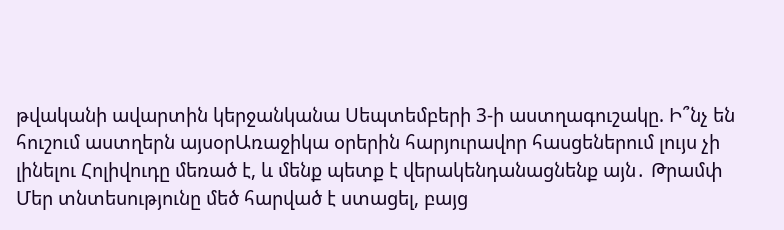թվականի ավարտին կերջանկանա Սեպտեմբերի 3-ի աստղագուշակը. Ի՞նչ են հուշում աստղերն այսօրԱռաջիկա օրերին հարյուրավոր հասցեներում լույս չի լինելու Հոլիվուդը մեռած է, և մենք պետք է վերակենդանացնենք այն․ Թրամփ Մեր տնտեսությունը մեծ հարված է ստացել, բայց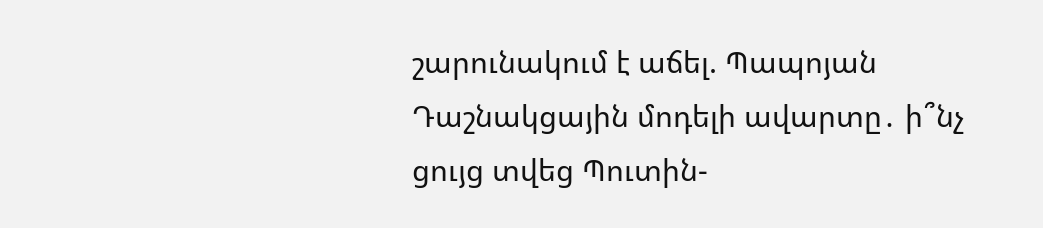շարունակում է աճել. Պապոյան Դաշնակցային մոդելի ավարտը․ ի՞նչ ցույց տվեց Պուտին-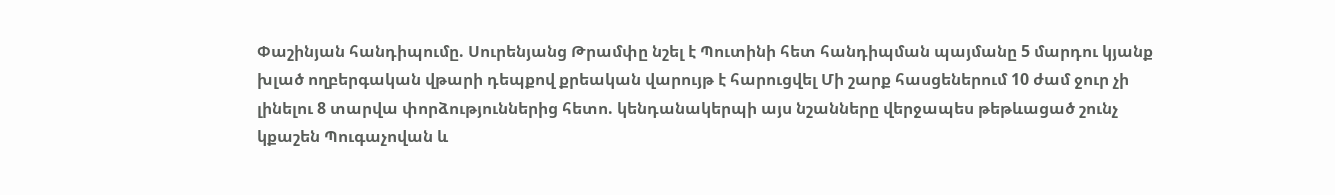Փաշինյան հանդիպումը. Սուրենյանց Թրամփը նշել է Պուտինի հետ հանդիպման պայմանը 5 մարդու կյանք խլած ողբերգական վթարի դեպքով քրեական վարույթ է հարուցվել Մի շարք հասցեներում 10 ժամ ջուր չի լինելու 8 տարվա փորձություններից հետո. կենդանակերպի այս նշանները վերջապես թեթևացած շունչ կքաշեն Պուգաչովան և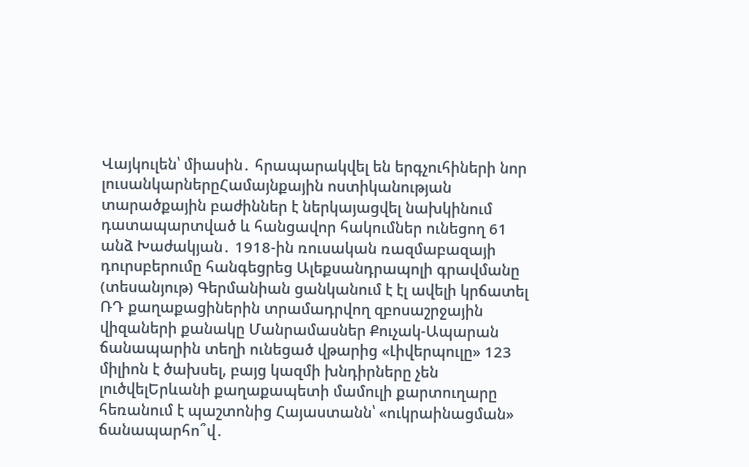Վայկուլեն՝ միասին․ հրապարակվել են երգչուհիների նոր լուսանկարներըՀամայնքային ոստիկանության տարածքային բաժիններ է ներկայացվել նախկինում դատապարտված և հանցավոր հակումներ ունեցող 61 անձ Խաժակյան․ 1918-ին ռուսական ռազմաբազայի դուրսբերումը հանգեցրեց Ալեքսանդրապոլի գրավմանը (տեսանյութ) Գերմանիան ցանկանում է էլ ավելի կրճատել ՌԴ քաղաքացիներին տրամադրվող զբոսաշրջային վիզաների քանակը Մանրամասներ Քուչակ-Ապարան ճանապարին տեղի ունեցած վթարից «Լիվերպուլը» 123 միլիոն է ծախսել, բայց կազմի խնդիրները չեն լուծվելԵրևանի քաղաքապետի մամուլի քարտուղարը հեռանում է պաշտոնից Հայաստանն՝ «ուկրաինացման» ճանապարհո՞վ․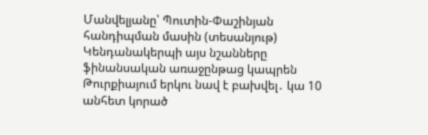Մանվելյանը՝ Պուտին-Փաշինյան հանդիպման մասին (տեսանյութ) Կենդանակերպի այս նշանները ֆինանսական առաջընթաց կապրեն Թուրքիայում երկու նավ է բախվել․ կա 10 անհետ կորած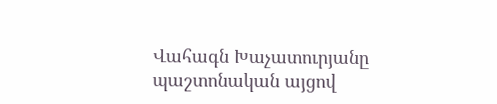Վահագն Խաչատուրյանը պաշտոնական այցով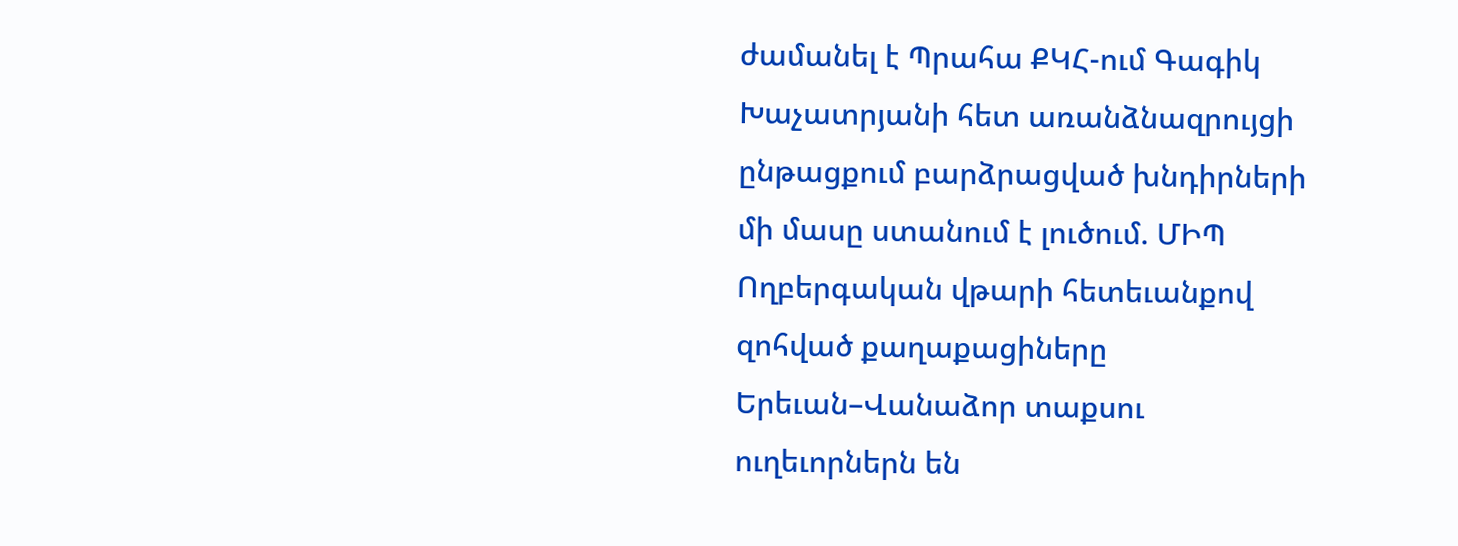ժամանել է Պրահա ՔԿՀ-ում Գագիկ Խաչատրյանի հետ առանձնազրույցի ընթացքում բարձրացված խնդիրների մի մասը ստանում է լուծում. ՄԻՊ Ողբերգական վթարի հետեւանքով զոհված քաղաքացիները Երեւան–Վանաձոր տաքսու ուղեւորներն են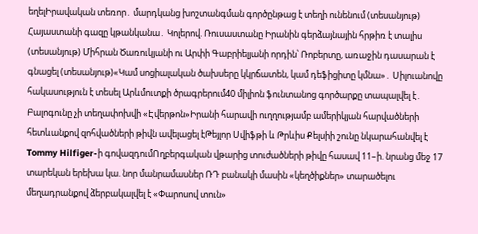եղելԻրավական տեռոր․ մարդկանց խոշտանգման գործընթաց է տեղի ունենում (տեսանյութ) Հայաստանի գազը կթանկանա․ Կոլերով. Ռուսաստանը Իրանին գերձայնային հրթիռ է տալիս (տեսանյութ) Միհրան Ծառուկյանի ու Արփի Գաբրիելյանի որդին՝ Ռոբերտը, առաջին դասարան է գնացել (տեսանյութ)«Կամ սոցիալական ծախսերը կկրճատեն, կամ դեֆիցիտը կմնա»․ Սիլուանովը հակասություն է տեսել Արևմուտքի ծրագրերում40 միլիոն ֆունտանոց գործարքը տապալվել է․ Բալոգունը չի տեղափոխվի «Էվերթոն»Իրանի հարավի ուղղությամբ ամերիկյան հարվածների հետևանքով զոհվածների թիվն ավելացել էԹեյլոր Սվիֆթի և Թրևիս Քելսիի շունը նկարահանվել է Tommy Hilfiger-ի գովազդումՈղբերգական վթարից տուժածների թիվը հասավ 11–ի. նրանց մեջ 17 տարեկան երեխա կա. նոր մանրամասներ ՌԴ բանակի մասին «կեղծիքներ» տարածելու մեղադրանքով ձերբակալվել է «Փարոսով տուն»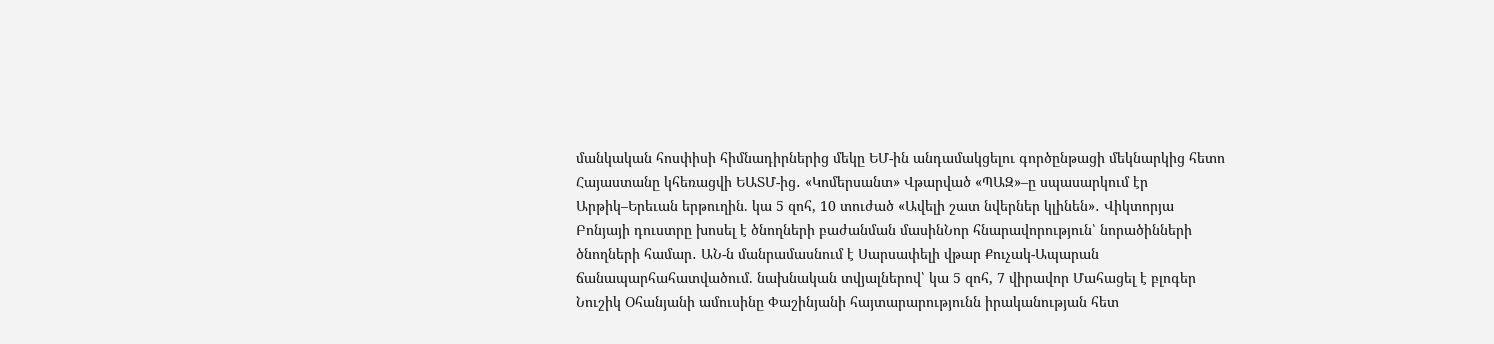մանկական հոսփիսի հիմնադիրներից մեկը ԵՄ-ին անդամակցելու գործընթացի մեկնարկից հետո Հայաստանը կհեռացվի ԵԱՏՄ-ից․ «Կոմերսանտ» Վթարված «ՊԱԶ»–ը սպասարկում էր Արթիկ–Երեւան երթուղին. կա 5 զոհ, 10 տուժած «Ավելի շատ նվերներ կլինեն»․ Վիկտորյա Բոնյայի դուստրը խոսել է ծնողների բաժանման մասինՆոր հնարավորություն՝ նորածինների ծնողների համար․ ԱՆ-ն մանրամասնում է Սարսափելի վթար Քուչակ-Ապարան ճանապարհահատվածում. նախնական տվյալներով՝ կա 5 զոհ, 7 վիրավոր Մահացել է բլոգեր Նուշիկ Օհանյանի ամուսինը Փաշինյանի հայտարարությունն իրականության հետ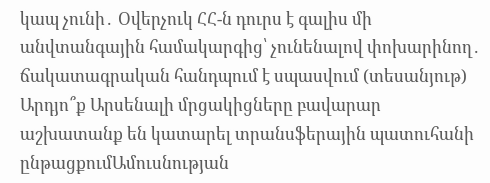կապ չունի․ Օվերչուկ ՀՀ-ն դուրս է գալիս մի անվտանգային համակարգից՝ չունենալով փոխարինող․ ճակատագրական հանդպում է սպասվում (տեսանյութ) Արդյո՞ք Արսենալի մրցակիցները բավարար աշխատանք են կատարել տրանսֆերային պատուհանի ընթացքումԱմուսնության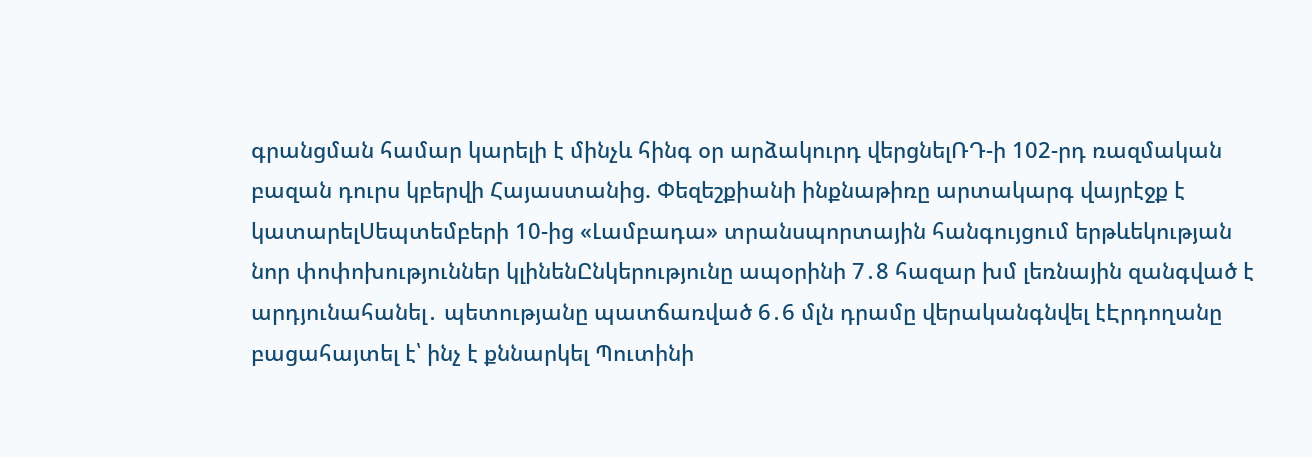գրանցման համար կարելի է մինչև հինգ օր արձակուրդ վերցնելՌԴ-ի 102-րդ ռազմական բազան դուրս կբերվի Հայաստանից. Փեզեշքիանի ինքնաթիռը արտակարգ վայրէջք է կատարելՍեպտեմբերի 10-ից «Լամբադա» տրանսպորտային հանգույցում երթևեկության նոր փոփոխություններ կլինենԸնկերությունը ապօրինի 7․8 հազար խմ լեռնային զանգված է արդյունահանել․ պետությանը պատճառված 6․6 մլն դրամը վերականգնվել էԷրդողանը բացահայտել է՝ ինչ է քննարկել Պուտինի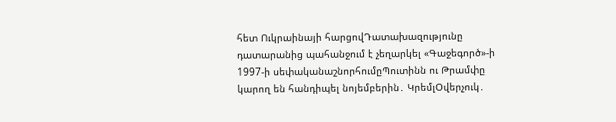հետ Ուկրաինայի հարցովԴատախազությունը դատարանից պահանջում է չեղարկել «Գաջեգործ»-ի 1997-ի սեփականաշնորհումըՊուտինն ու Թրամփը կարող են հանդիպել նոյեմբերին․ ԿրեմլՕվերչուկ․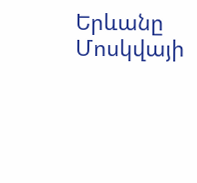Երևանը Մոսկվայի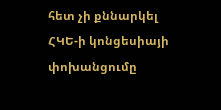հետ չի քննարկել ՀԿԵ-ի կոնցեսիայի փոխանցումը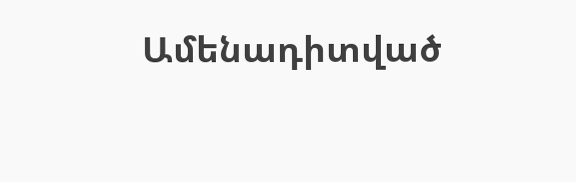Ամենադիտված